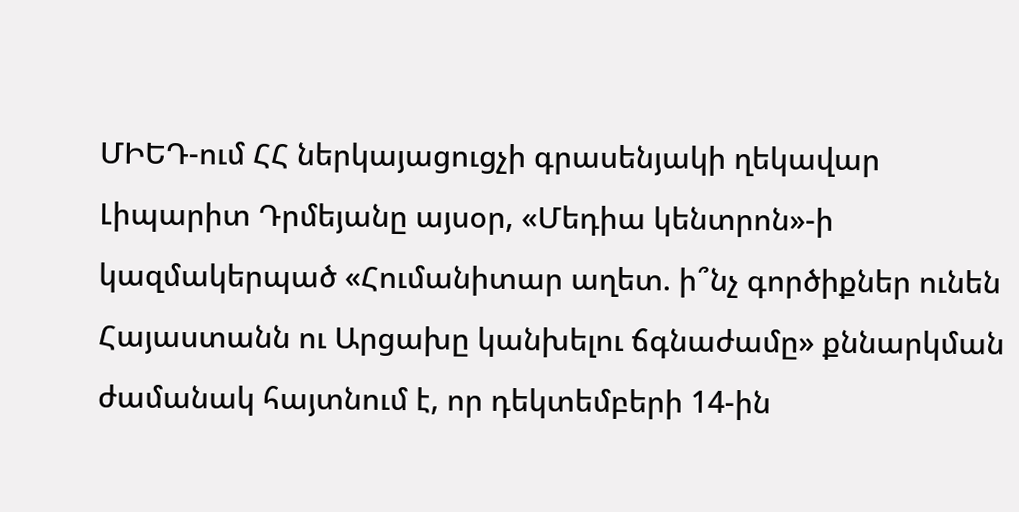ՄԻԵԴ-ում ՀՀ ներկայացուցչի գրասենյակի ղեկավար Լիպարիտ Դրմեյանը այսօր, «Մեդիա կենտրոն»-ի կազմակերպած «Հումանիտար աղետ. ի՞նչ գործիքներ ունեն Հայաստանն ու Արցախը կանխելու ճգնաժամը» քննարկման ժամանակ հայտնում է, որ դեկտեմբերի 14-ին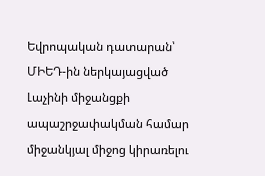Եվրոպական դատարան՝ ՄԻԵԴ-ին ներկայացված Լաչինի միջանցքի ապաշրջափակման համար միջանկյալ միջոց կիրառելու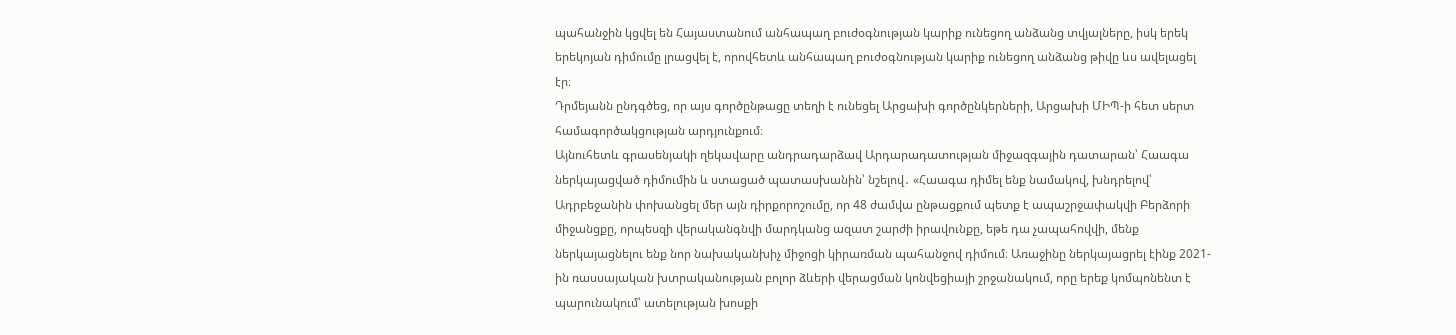պահանջին կցվել են Հայաստանում անհապաղ բուժօգնության կարիք ունեցող անձանց տվյալները, իսկ երեկ երեկոյան դիմումը լրացվել է, որովհետև անհապաղ բուժօգնության կարիք ունեցող անձանց թիվը ևս ավելացել էր։
Դրմեյանն ընդգծեց, որ այս գործընթացը տեղի է ունեցել Արցախի գործընկերների, Արցախի ՄԻՊ-ի հետ սերտ համագործակցության արդյունքում։
Այնուհետև գրասենյակի ղեկավարը անդրադարձավ Արդարադատության միջազգային դատարան՝ Հաագա ներկայացված դիմումին և ստացած պատասխանին՝ նշելով․ «Հաագա դիմել ենք նամակով, խնդրելով՝ Ադրբեջանին փոխանցել մեր այն դիրքորոշումը, որ 48 ժամվա ընթացքում պետք է ապաշրջափակվի Բերձորի միջանցքը, որպեսզի վերականգնվի մարդկանց ազատ շարժի իրավունքը, եթե դա չապահովվի, մենք ներկայացնելու ենք նոր նախականխիչ միջոցի կիրառման պահանջով դիմում։ Առաջինը ներկայացրել էինք 2021-ին ռասսայական խտրականության բոլոր ձևերի վերացման կոնվեցիայի շրջանակում, որը երեք կոմպոնենտ է պարունակում՝ ատելության խոսքի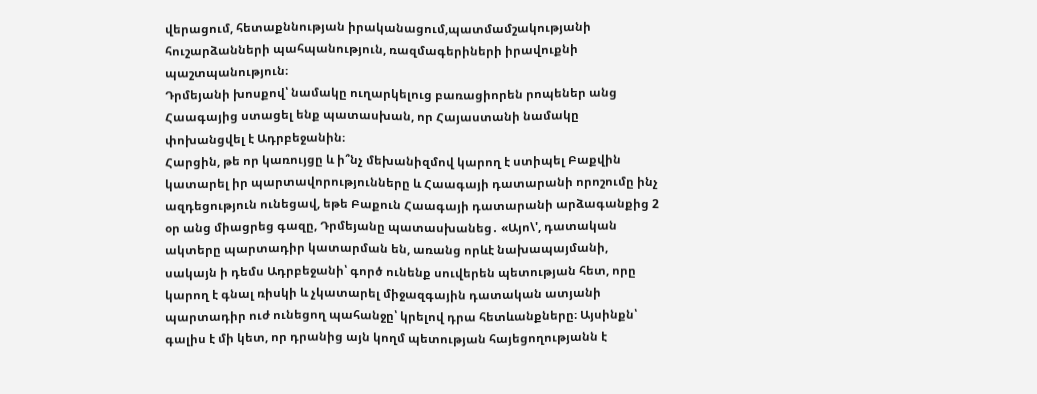վերացում, հետաքննության իրականացում,պատմամշակությանի հուշարձանների պահպանություն, ռազմագերիների իրավուքնի պաշտպանություն։
Դրմեյանի խոսքով՝ նամակը ուղարկելուց բառացիորեն րոպեներ անց Հաագայից ստացել ենք պատասխան, որ Հայաստանի նամակը փոխանցվել է Ադրբեջանին։
Հարցին, թե որ կառույցը և ի՞նչ մեխանիզմով կարող է ստիպել Բաքվին կատարել իր պարտավորությունները և Հաագայի դատարանի որոշումը ինչ ազդեցություն ունեցավ, եթե Բաքուն Հաագայի դատարանի արձագանքից 2 օր անց միացրեց գազը, Դրմեյանը պատասխանեց․ «Այո\', դատական ակտերը պարտադիր կատարման են, առանց որևէ նախապայմանի, սակայն ի դեմս Ադրբեջանի՝ գործ ունենք սուվերեն պետության հետ, որը կարող է գնալ ռիսկի և չկատարել միջազգային դատական ատյանի պարտադիր ուժ ունեցող պահանջը՝ կրելով դրա հետևանքները։ Այսինքն՝ գալիս է մի կետ, որ դրանից այն կողմ պետության հայեցողությանն է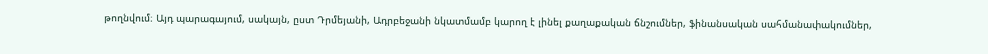թողնվում։ Այդ պարագայում, սակայն, ըստ Դրմեյանի, Ադրբեջանի նկատմամբ կարող է լինել քաղաքական ճնշումներ, ֆինանսական սահմանափակումներ,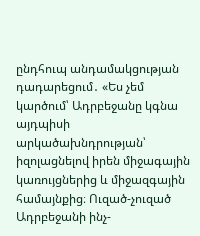ընդհուպ անդամակցության դադարեցում․ «Ես չեմ կարծում՝ Ադրբեջանը կգնա այդպիսի արկածախնդրության՝ իզոլացնելով իրեն միջագային կառույցներից և միջազգային համայնքից։ Ուզած-չուզած Ադրբեջանի ինչ-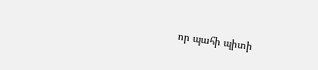որ պահի պիտի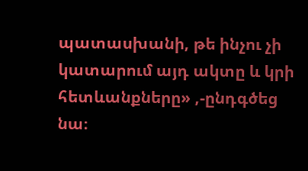պատասխանի, թե ինչու չի կատարում այդ ակտը և կրի հետևանքները» ,-ընդգծեց նա։